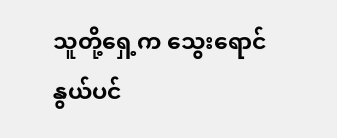သူတို့ရှေ့က သွေးရောင်နွယ်ပင်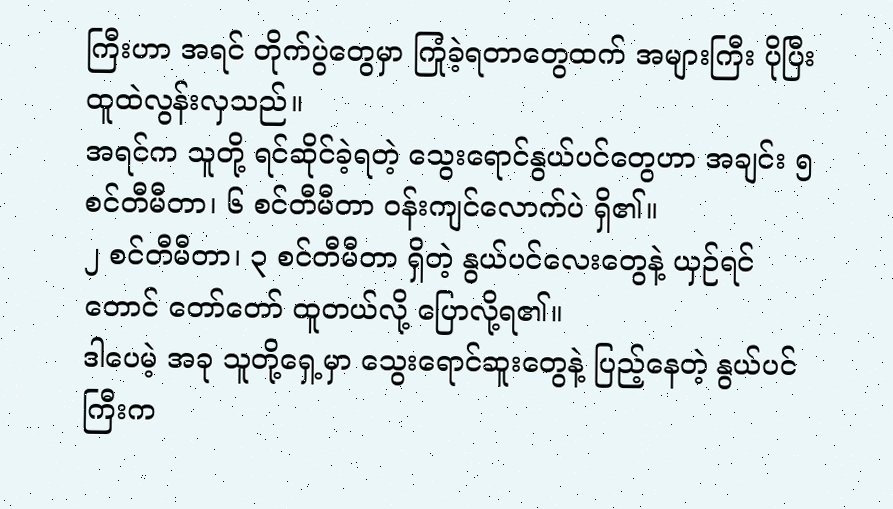ကြီးဟာ အရင် တိုက်ပွဲတွေမှာ ကြုံခဲ့ရတာတွေထက် အများကြီး ပိုပြီး ထူထဲလွန်းလှသည်။
အရင်က သူတို့ ရင်ဆိုင်ခဲ့ရတဲ့ သွေးရောင်နွယ်ပင်တွေဟာ အချင်း ၅ စင်တီမီတာ၊ ၆ စင်တီမီတာ ဝန်းကျင်လောက်ပဲ ရှိ၏။
၂ စင်တီမီတာ၊ ၃ စင်တီမီတာ ရှိတဲ့ နွယ်ပင်လေးတွေနဲ့ ယှဉ်ရင်တောင် တော်တော် ထူတယ်လို့ ပြောလို့ရ၏။
ဒါပေမဲ့ အခု သူတို့ရှေ့မှာ သွေးရောင်ဆူးတွေနဲ့ ပြည့်နေတဲ့ နွယ်ပင်ကြီးက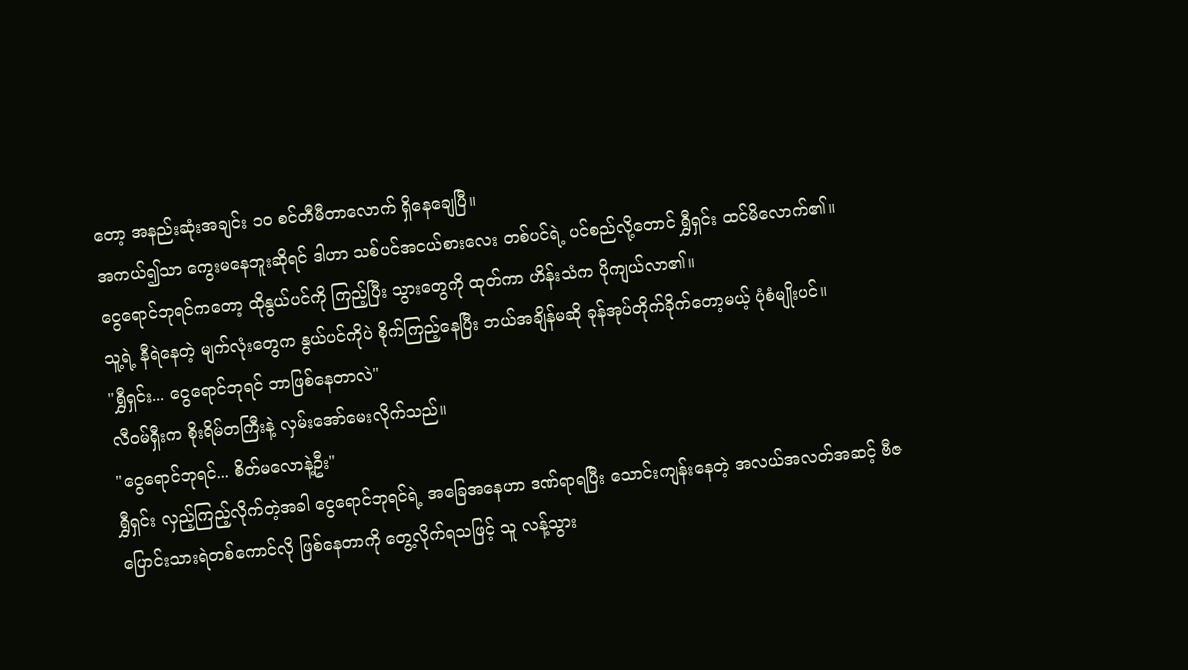တော့ အနည်းဆုံးအချင်း ၁၀ စင်တီမီတာလောက် ရှိနေချေပြီ။
အကယ်၍သာ ကွေးမနေဘူးဆိုရင် ဒါဟာ သစ်ပင်အငယ်စားလေး တစ်ပင်ရဲ့ ပင်စည်လို့တောင် ရွှီရှင်း ထင်မိလောက်၏။
ငွေရောင်ဘုရင်ကတော့ ထိုနွယ်ပင်ကို ကြည့်ပြီး သွားတွေကို ထုတ်ကာ ဟိန်းသံက ပိုကျယ်လာ၏။
သူ့ရဲ့ နီရဲနေတဲ့ မျက်လုံးတွေက နွယ်ပင်ကိုပဲ စိုက်ကြည့်နေပြီး ဘယ်အချိန်မဆို ခုန်အုပ်တိုက်ခိုက်တော့မယ့် ပုံစံမျိုးပင်။
"ရွှီရှင်း... ငွေရောင်ဘုရင် ဘာဖြစ်နေတာလဲ"
လီဝမ်ရှီးက စိုးရိမ်တကြီးနဲ့ လှမ်းအော်မေးလိုက်သည်။
"ငွေရောင်ဘုရင်... စိတ်မလောနဲ့ဦး"
ရွှီရှင်း လှည့်ကြည့်လိုက်တဲ့အခါ ငွေရောင်ဘုရင်ရဲ့ အခြေအနေဟာ ဒဏ်ရာရပြီး သောင်းကျန်းနေတဲ့ အလယ်အလတ်အဆင့် ဗီဇပြောင်းသားရဲတစ်ကောင်လို ဖြစ်နေတာကို တွေ့လိုက်ရသဖြင့် သူ လန့်သွား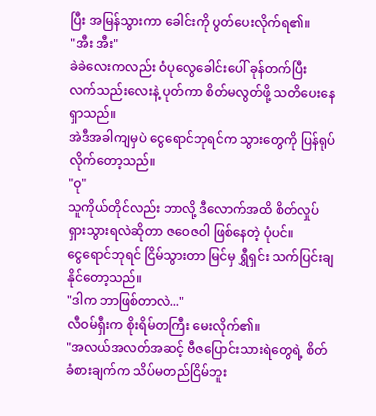ပြီး အမြန်သွားကာ ခေါင်းကို ပွတ်ပေးလိုက်ရ၏။
"အီး အီး"
ခဲခဲလေးကလည်း ဝံပုလွေခေါင်းပေါ် ခုန်တက်ပြီး လက်သည်းလေးနဲ့ ပုတ်ကာ စိတ်မလွတ်ဖို့ သတိပေးနေရှာသည်။
အဲဒီအခါကျမှပဲ ငွေရောင်ဘုရင်က သွားတွေကို ပြန်ရုပ်လိုက်တော့သည်။
"ဝု"
သူကိုယ်တိုင်လည်း ဘာလို့ ဒီလောက်အထိ စိတ်လှုပ်ရှားသွားရလဲဆိုတာ ဇဝေဇဝါ ဖြစ်နေတဲ့ ပုံပင်။
ငွေရောင်ဘုရင် ငြိမ်သွားတာ မြင်မှ ရွှီရှင်း သက်ပြင်းချနိုင်တော့သည်။
"ဒါက ဘာဖြစ်တာလဲ..."
လီဝမ်ရှီးက စိုးရိမ်တကြီး မေးလိုက်၏။
"အလယ်အလတ်အဆင့် ဗီဇပြောင်းသားရဲတွေရဲ့ စိတ်ခံစားချက်က သိပ်မတည်ငြိမ်ဘူး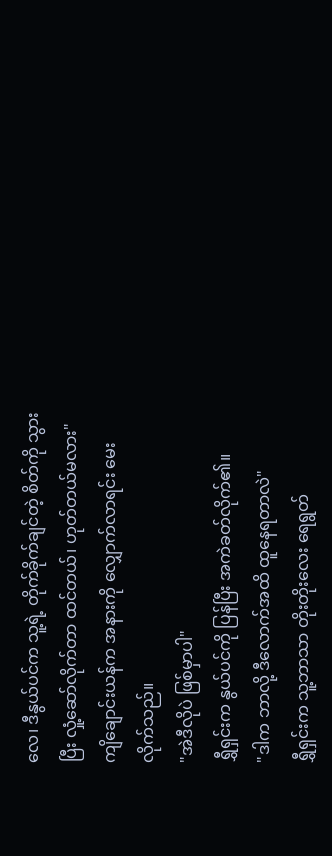လေ၊ ဒီနွယ်ပင်က သူ့ရဲ့ တိုက်ခိုက်ချင်တဲ့ စိတ်ကို သွားပြီး လှုံ့ဆော်လိုက်တာ ထင်တယ်၊ ဟုတ်တယ်မလား"
ကျိချောင်းယန်က အနားကို လျှောက်လာရင်း မေးလိုက်သည်။
"အဲဒီလိုပဲ ဖြစ်မှာပါ"
ရွှီရှင်းက နွယ်ပင်ကို ပြန်ပြီး အကဲခတ်လိုက်၏။
"ဒါက ဘာလို့ ဒီလောက်အထိ ထူနေရတာလဲ"
ရွှီရှင်းက သူ့ဘာသာ တိုးတိုးလေး ရေရွတ်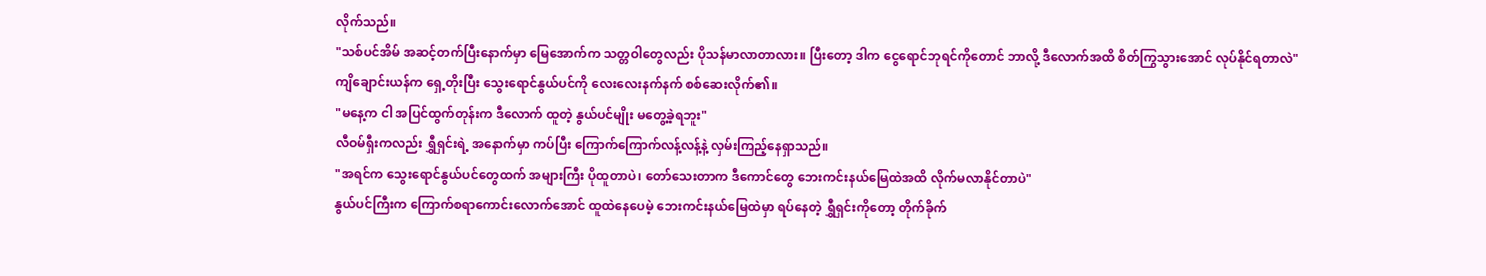လိုက်သည်။
"သစ်ပင်အိမ် အဆင့်တက်ပြီးနောက်မှာ မြေအောက်က သတ္တဝါတွေလည်း ပိုသန်မာလာတာလား။ ပြီးတော့ ဒါက ငွေရောင်ဘုရင်ကိုတောင် ဘာလို့ ဒီလောက်အထိ စိတ်ကြွသွားအောင် လုပ်နိုင်ရတာလဲ"
ကျိချောင်းယန်က ရှေ့တိုးပြီး သွေးရောင်နွယ်ပင်ကို လေးလေးနက်နက် စစ်ဆေးလိုက်၏။
"မနေ့က ငါ အပြင်ထွက်တုန်းက ဒီလောက် ထူတဲ့ နွယ်ပင်မျိုး မတွေ့ခဲ့ရဘူး"
လီဝမ်ရှီးကလည်း ရွှီရှင်းရဲ့ အနောက်မှာ ကပ်ပြီး ကြောက်ကြောက်လန့်လန့်နဲ့ လှမ်းကြည့်နေရှာသည်။
"အရင်က သွေးရောင်နွယ်ပင်တွေထက် အများကြီး ပိုထူတာပဲ၊ တော်သေးတာက ဒီကောင်တွေ ဘေးကင်းနယ်မြေထဲအထိ လိုက်မလာနိုင်တာပဲ"
နွယ်ပင်ကြီးက ကြောက်စရာကောင်းလောက်အောင် ထူထဲနေပေမဲ့ ဘေးကင်းနယ်မြေထဲမှာ ရပ်နေတဲ့ ရွှီရှင်းကိုတော့ တိုက်ခိုက်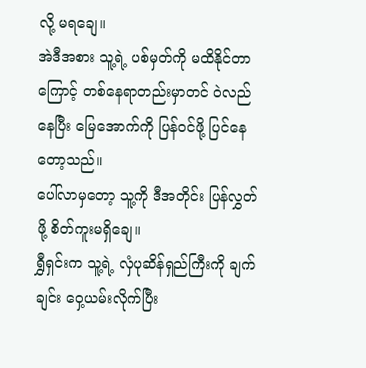လို့ မရချေ။
အဲဒီအစား သူ့ရဲ့ ပစ်မှတ်ကို မထိနိုင်တာကြောင့် တစ်နေရာတည်းမှာတင် ဝဲလည်နေပြီး မြေအောက်ကို ပြန်ဝင်ဖို့ ပြင်နေတော့သည်။
ပေါ်လာမှတော့ သူ့ကို ဒီအတိုင်း ပြန်လွှတ်ဖို့ စိတ်ကူးမရှိချေ။
ရွှီရှင်းက သူ့ရဲ့ လှံပုဆိန်ရှည်ကြီးကို ချက်ချင်း ဝှေ့ယမ်းလိုက်ပြီး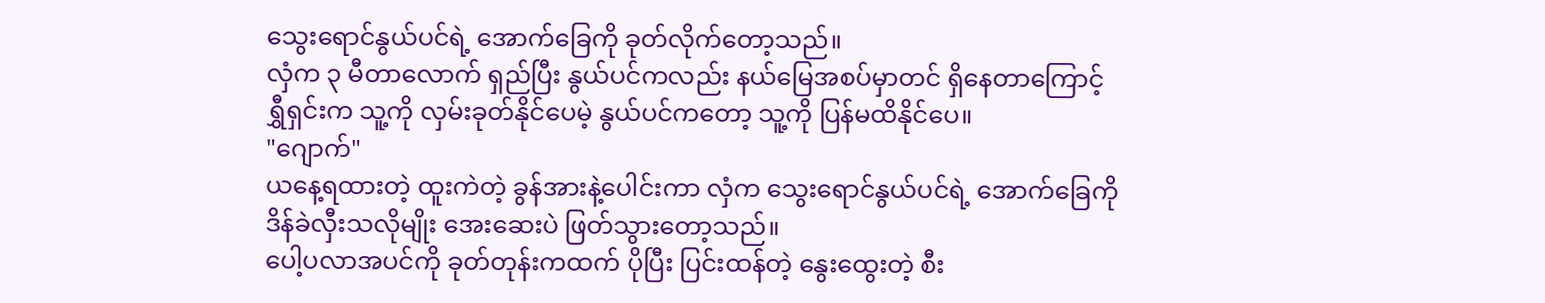သွေးရောင်နွယ်ပင်ရဲ့ အောက်ခြေကို ခုတ်လိုက်တော့သည်။
လှံက ၃ မီတာလောက် ရှည်ပြီး နွယ်ပင်ကလည်း နယ်မြေအစပ်မှာတင် ရှိနေတာကြောင့် ရွှီရှင်းက သူ့ကို လှမ်းခုတ်နိုင်ပေမဲ့ နွယ်ပင်ကတော့ သူ့ကို ပြန်မထိနိုင်ပေ။
"ဂျောက်"
ယနေ့ရထားတဲ့ ထူးကဲတဲ့ ခွန်အားနဲ့ပေါင်းကာ လှံက သွေးရောင်နွယ်ပင်ရဲ့ အောက်ခြေကို ဒိန်ခဲလှီးသလိုမျိုး အေးဆေးပဲ ဖြတ်သွားတော့သည်။
ပေါ့ပလာအပင်ကို ခုတ်တုန်းကထက် ပိုပြီး ပြင်းထန်တဲ့ နွေးထွေးတဲ့ စီး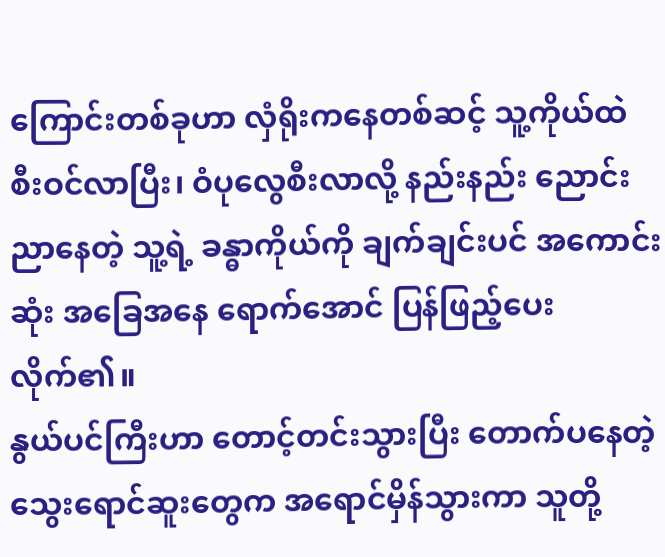ကြောင်းတစ်ခုဟာ လှံရိုးကနေတစ်ဆင့် သူ့ကိုယ်ထဲ စီးဝင်လာပြီး၊ ဝံပုလွေစီးလာလို့ နည်းနည်း ညောင်းညာနေတဲ့ သူ့ရဲ့ ခန္ဓာကိုယ်ကို ချက်ချင်းပင် အကောင်းဆုံး အခြေအနေ ရောက်အောင် ပြန်ဖြည့်ပေးလိုက်၏။
နွယ်ပင်ကြီးဟာ တောင့်တင်းသွားပြီး တောက်ပနေတဲ့ သွေးရောင်ဆူးတွေက အရောင်မှိန်သွားကာ သူတို့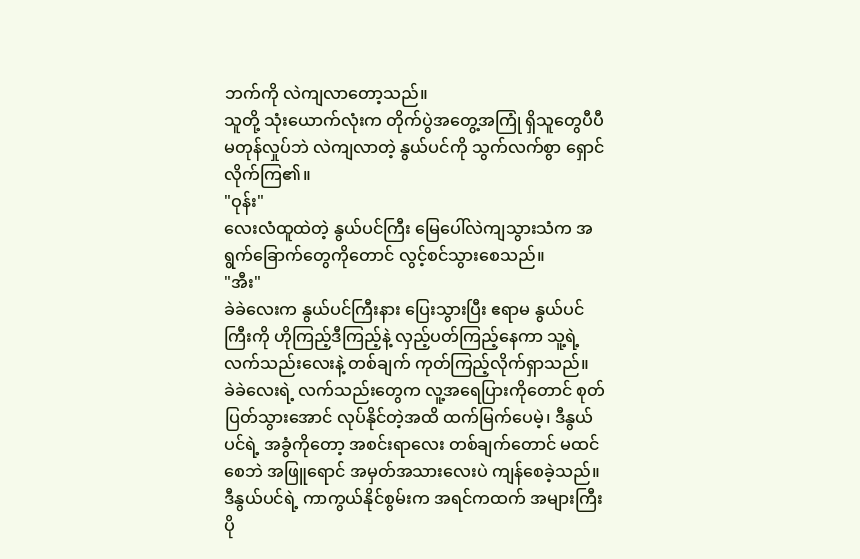ဘက်ကို လဲကျလာတော့သည်။
သူတို့ သုံးယောက်လုံးက တိုက်ပွဲအတွေ့အကြုံ ရှိသူတွေပီပီ မတုန်လှုပ်ဘဲ လဲကျလာတဲ့ နွယ်ပင်ကို သွက်လက်စွာ ရှောင်လိုက်ကြ၏။
"ဝုန်း"
လေးလံထူထဲတဲ့ နွယ်ပင်ကြီး မြေပေါ်လဲကျသွားသံက အရွက်ခြောက်တွေကိုတောင် လွင့်စင်သွားစေသည်။
"အီး"
ခဲခဲလေးက နွယ်ပင်ကြီးနား ပြေးသွားပြီး ဧရာမ နွယ်ပင်ကြီးကို ဟိုကြည့်ဒီကြည့်နဲ့ လှည့်ပတ်ကြည့်နေကာ သူ့ရဲ့ လက်သည်းလေးနဲ့ တစ်ချက် ကုတ်ကြည့်လိုက်ရှာသည်။
ခဲခဲလေးရဲ့ လက်သည်းတွေက လူ့အရေပြားကိုတောင် စုတ်ပြတ်သွားအောင် လုပ်နိုင်တဲ့အထိ ထက်မြက်ပေမဲ့၊ ဒီနွယ်ပင်ရဲ့ အခွံကိုတော့ အစင်းရာလေး တစ်ချက်တောင် မထင်စေဘဲ အဖြူရောင် အမှတ်အသားလေးပဲ ကျန်စေခဲ့သည်။
ဒီနွယ်ပင်ရဲ့ ကာကွယ်နိုင်စွမ်းက အရင်ကထက် အများကြီး ပို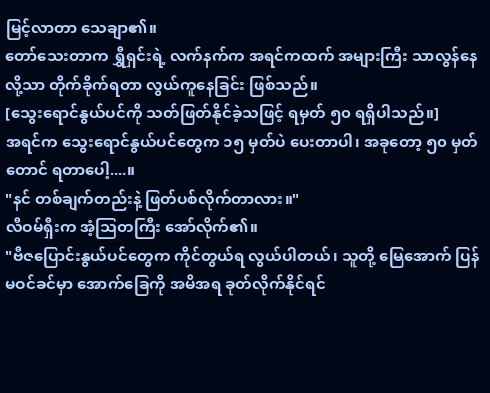မြင့်လာတာ သေချာ၏။
တော်သေးတာက ရွှီရှင်းရဲ့ လက်နက်က အရင်ကထက် အများကြီး သာလွန်နေလို့သာ တိုက်ခိုက်ရတာ လွယ်ကူနေခြင်း ဖြစ်သည်။
[သွေးရောင်နွယ်ပင်ကို သတ်ဖြတ်နိုင်ခဲ့သဖြင့် ရမှတ် ၅၀ ရရှိပါသည်။]
အရင်က သွေးရောင်နွယ်ပင်တွေက ၁၅ မှတ်ပဲ ပေးတာပါ၊ အခုတော့ ၅၀ မှတ်တောင် ရတာပေါ့....။
"နင် တစ်ချက်တည်းနဲ့ ဖြတ်ပစ်လိုက်တာလား။"
လီဝမ်ရှီးက အံ့သြတကြီး အော်လိုက်၏။
"ဗီဇပြောင်းနွယ်ပင်တွေက ကိုင်တွယ်ရ လွယ်ပါတယ်၊ သူတို့ မြေအောက် ပြန်မဝင်ခင်မှာ အောက်ခြေကို အမိအရ ခုတ်လိုက်နိုင်ရင်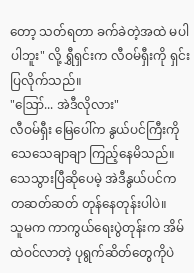တော့ သတ်ရတာ ခက်ခဲတဲ့အထဲ မပါပါဘူး" လို့ ရွှီရှင်းက လီဝမ်ရှီးကို ရှင်းပြလိုက်သည်။
"ဪ... အဲဒီလိုလား"
လီဝမ်ရှီး မြေပေါ်က နွယ်ပင်ကြီးကို သေသေချာချာ ကြည့်နေမိသည်။
သေသွားပြီဆိုပေမဲ့ အဲဒီနွယ်ပင်က တဆတ်ဆတ် တုန်နေတုန်းပါပဲ။
သူမက ကာကွယ်ရေးပွဲတုန်းက အိမ်ထဲဝင်လာတဲ့ ပုရွက်ဆိတ်တွေကိုပဲ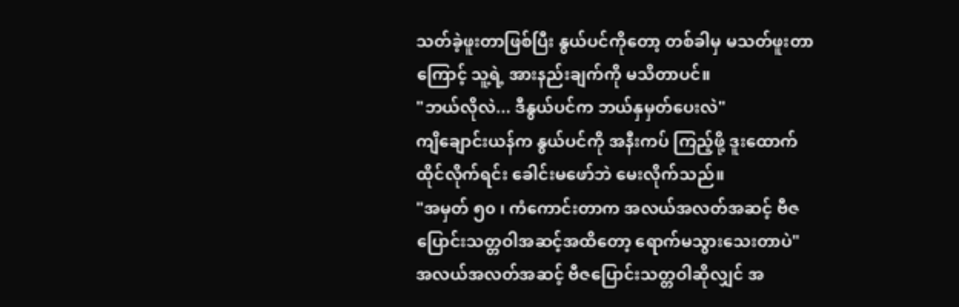သတ်ခဲ့ဖူးတာဖြစ်ပြီး နွယ်ပင်ကိုတော့ တစ်ခါမှ မသတ်ဖူးတာကြောင့် သူ့ရဲ့ အားနည်းချက်ကို မသိတာပင်။
"ဘယ်လိုလဲ... ဒီနွယ်ပင်က ဘယ်နှမှတ်ပေးလဲ"
ကျိချောင်းယန်က နွယ်ပင်ကို အနီးကပ် ကြည့်ဖို့ ဒူးထောက်ထိုင်လိုက်ရင်း ခေါင်းမဖော်ဘဲ မေးလိုက်သည်။
"အမှတ် ၅၀ ၊ ကံကောင်းတာက အလယ်အလတ်အဆင့် ဗီဇပြောင်းသတ္တဝါအဆင့်အထိတော့ ရောက်မသွားသေးတာပဲ"
အလယ်အလတ်အဆင့် ဗီဇပြောင်းသတ္တဝါဆိုလျှင် အ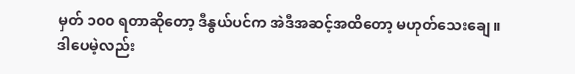မှတ် ၁၀၀ ရတာဆိုတော့ ဒီနွယ်ပင်က အဲဒီအဆင့်အထိတော့ မဟုတ်သေးချေ။
ဒါပေမဲ့လည်း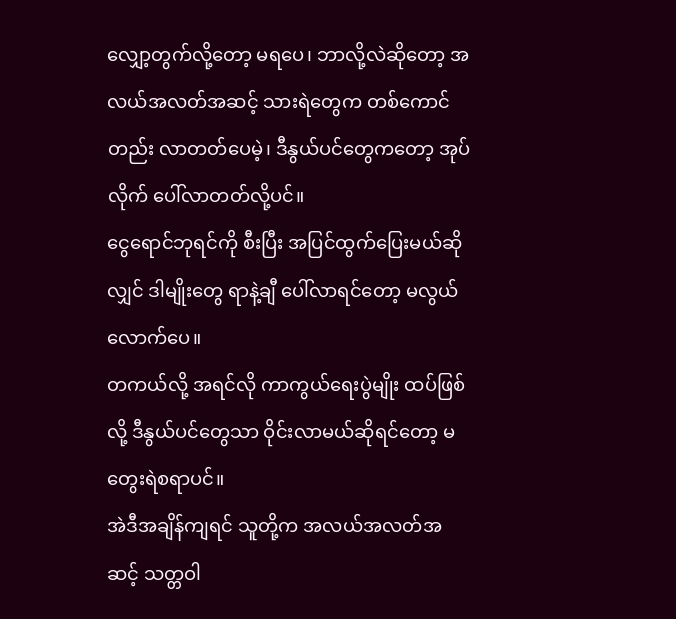လျှော့တွက်လို့တော့ မရပေ၊ ဘာလို့လဲဆိုတော့ အလယ်အလတ်အဆင့် သားရဲတွေက တစ်ကောင်တည်း လာတတ်ပေမဲ့၊ ဒီနွယ်ပင်တွေကတော့ အုပ်လိုက် ပေါ်လာတတ်လို့ပင်။
ငွေရောင်ဘုရင်ကို စီးပြီး အပြင်ထွက်ပြေးမယ်ဆိုလျှင် ဒါမျိုးတွေ ရာနဲ့ချီ ပေါ်လာရင်တော့ မလွယ်လောက်ပေ။
တကယ်လို့ အရင်လို ကာကွယ်ရေးပွဲမျိုး ထပ်ဖြစ်လို့ ဒီနွယ်ပင်တွေသာ ဝိုင်းလာမယ်ဆိုရင်တော့ မတွေးရဲစရာပင်။
အဲဒီအချိန်ကျရင် သူတို့က အလယ်အလတ်အဆင့် သတ္တဝါ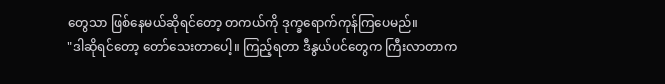တွေသာ ဖြစ်နေမယ်ဆိုရင်တော့ တကယ်ကို ဒုက္ခရောက်ကုန်ကြပေမည်။
"ဒါဆိုရင်တော့ တော်သေးတာပေါ့။ ကြည့်ရတာ ဒီနွယ်ပင်တွေက ကြီးလာတာက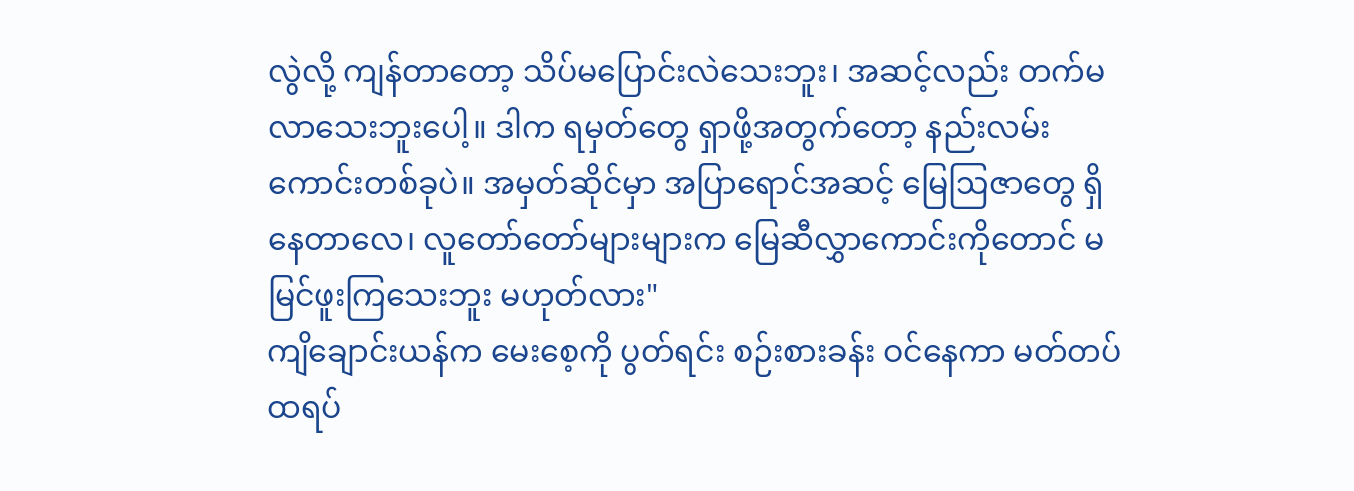လွဲလို့ ကျန်တာတော့ သိပ်မပြောင်းလဲသေးဘူး၊ အဆင့်လည်း တက်မလာသေးဘူးပေါ့။ ဒါက ရမှတ်တွေ ရှာဖို့အတွက်တော့ နည်းလမ်းကောင်းတစ်ခုပဲ။ အမှတ်ဆိုင်မှာ အပြာရောင်အဆင့် မြေဩဇာတွေ ရှိနေတာလေ၊ လူတော်တော်များများက မြေဆီလွှာကောင်းကိုတောင် မမြင်ဖူးကြသေးဘူး မဟုတ်လား"
ကျိချောင်းယန်က မေးစေ့ကို ပွတ်ရင်း စဉ်းစားခန်း ဝင်နေကာ မတ်တပ်ထရပ်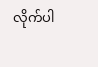လိုက်ပါ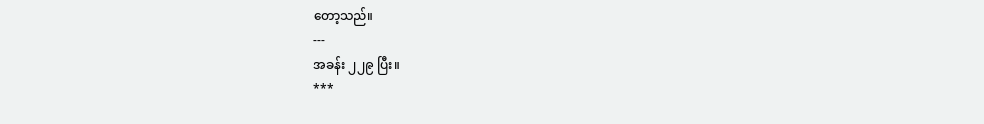တော့သည်။
---
အခန်း ၂၂၉ ပြီး။
***